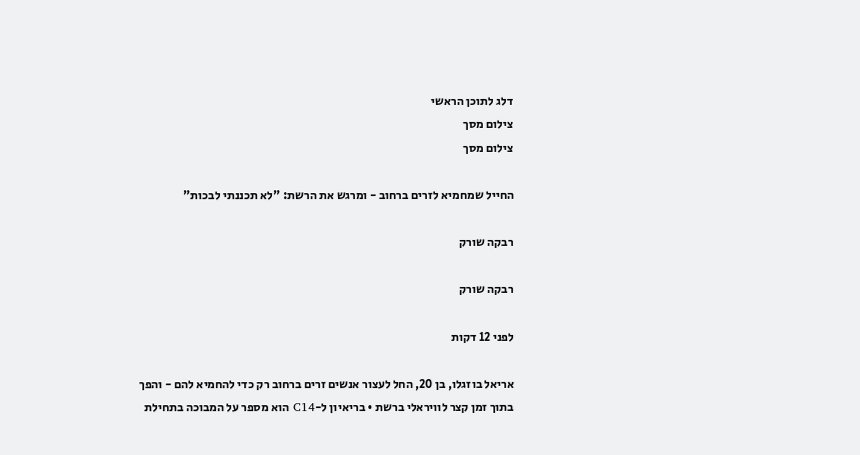דלג לתוכן הראשי
צילום מסך
צילום מסך

החייל שמחמיא לזרים ברחוב - ומרגש את הרשת: "לא תכננתי לבכות"

רבקה שורק

רבקה שורק

לפני 12 דקות

אריאל בוזגלו, בן 20, החל לעצור אנשים זרים ברחוב רק כדי להחמיא להם - והפך בתוך זמן קצר לוויראלי ברשת • בריאיון ל-C14 הוא מספר על המבוכה בתחילת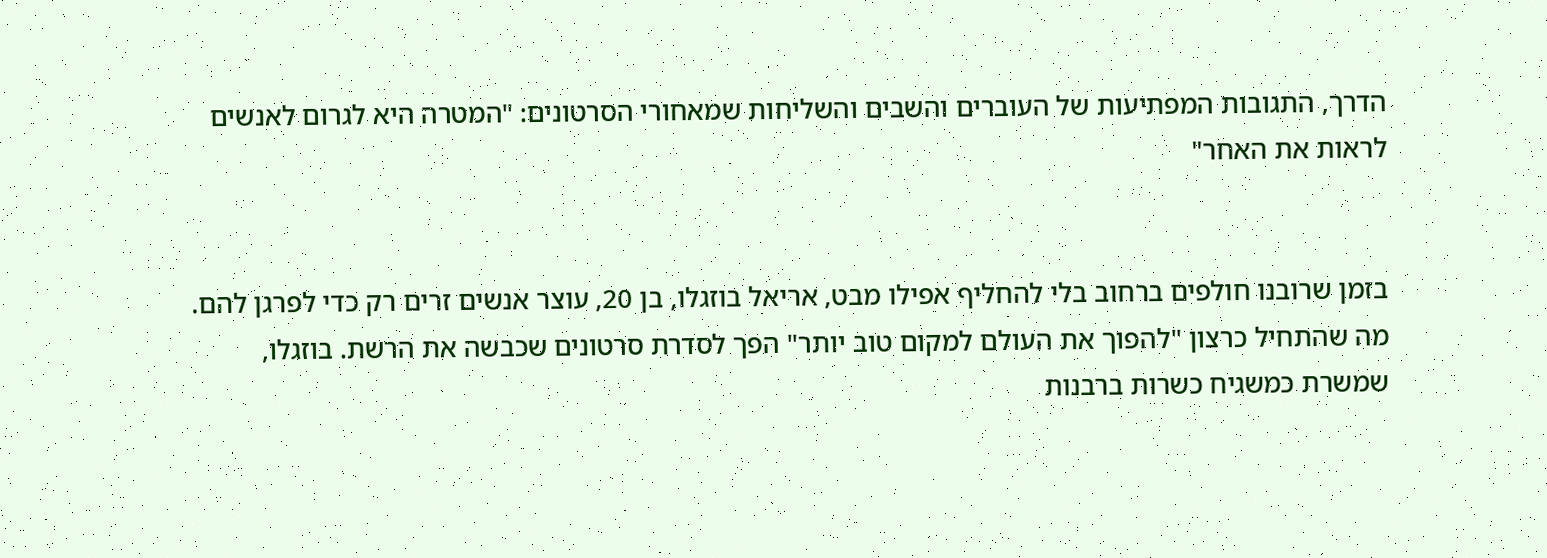הדרך, התגובות המפתיעות של העוברים והשבים והשליחות שמאחורי הסרטונים: "המטרה היא לגרום לאנשים לראות את האחר"


בזמן שרובנו חולפים ברחוב בלי להחליף אפילו מבט, אריאל בוזגלו, בן 20, עוצר אנשים זרים רק כדי לפרגן להם. מה שהתחיל כרצון "להפוך את העולם למקום טוב יותר" הפך לסדרת סרטונים שכבשה את הרשת. בוזגלו, שמשרת כמשגיח כשרות ברבנות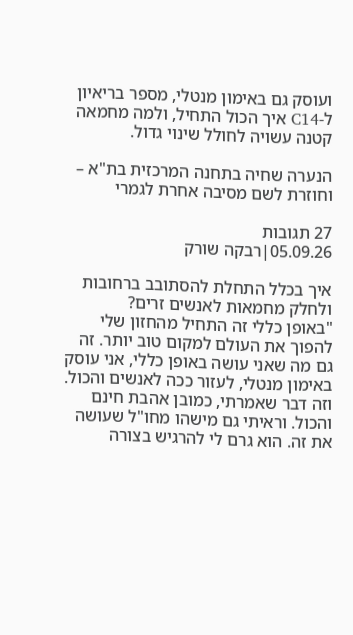ועוסק גם באימון מנטלי, מספר בריאיון ל-C14 איך הכול התחיל, ולמה מחמאה קטנה עשויה לחולל שינוי גדול.

הנערה שחיה בתחנה המרכזית בת"א – וחוזרת לשם מסיבה אחרת לגמרי

27 תגובות
05.09.26|רבקה שורק

איך בכלל התחלת להסתובב ברחובות ולחלק מחמאות לאנשים זרים?
"באופן כללי זה התחיל מהחזון שלי להפוך את העולם למקום טוב יותר. זה גם מה שאני עושה באופן כללי, אני עוסק באימון מנטלי, לעזור ככה לאנשים והכול. וזה דבר שאמרתי, כמובן אהבת חינם והכול. וראיתי גם מישהו מחו"ל שעושה את זה. הוא גרם לי להרגיש בצורה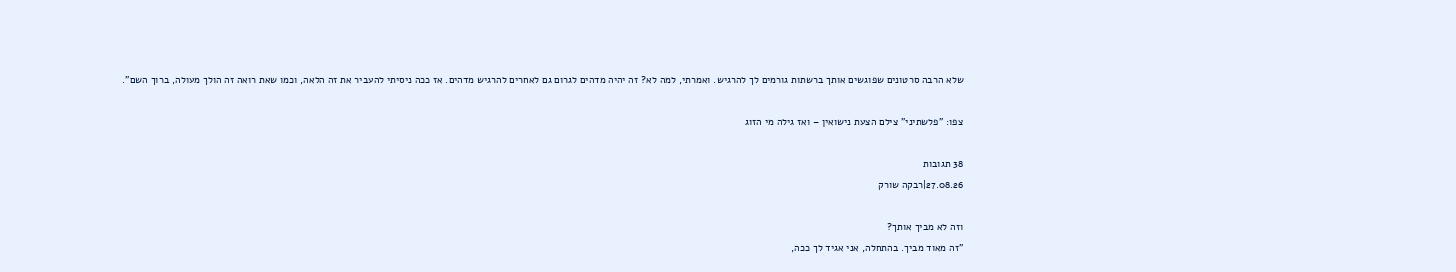שלא הרבה סרטונים שפוגשים אותך ברשתות גורמים לך להרגיש. ואמרתי, למה לא? זה יהיה מדהים לגרום גם לאחרים להרגיש מדהים. אז ככה ניסיתי להעביר את זה הלאה, וכמו שאת רואה זה הולך מעולה, ברוך השם".

צפו: "פלשתיני" צילם הצעת נישואין – ואז גילה מי הזוג

38 תגובות
27.08.26|רבקה שורק

וזה לא מביך אותך?
"זה מאוד מביך. בהתחלה, אני אגיד לך ככה,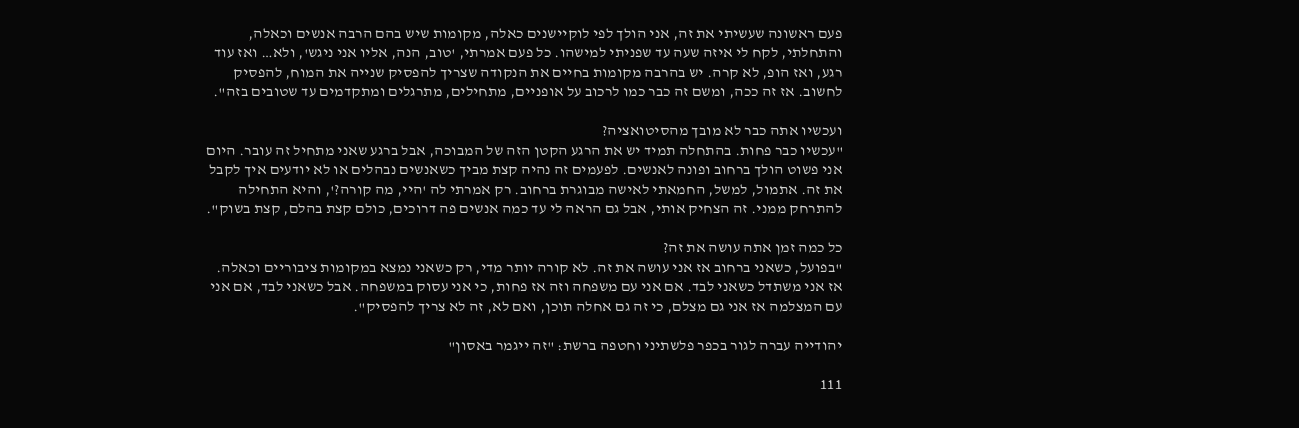פעם ראשונה שעשיתי את זה, אני הולך לפי לוקיישנים כאלה, מקומות שיש בהם הרבה אנשים וכאלה, והתחלתי, לקח לי איזה שעה עד שפניתי למישהו. כל פעם אמרתי, 'טוב, הנה, אליו אני ניגש', ולא… ואז עוד רגע, ואז הופ, לא קרה. יש בהרבה מקומות בחיים את הנקודה שצריך להפסיק שנייה את המוח, להפסיק לחשוב. אז זה ככה, ומשם זה כבר כמו לרכוב על אופניים, מתחילים, מתרגלים ומתקדמים עד שטובים בזה".

ועכשיו אתה כבר לא מובך מהסיטואציה?
"עכשיו כבר פחות. בהתחלה תמיד יש את הרגע הקטן הזה של המבוכה, אבל ברגע שאני מתחיל זה עובר. היום אני פשוט הולך ברחוב ופונה לאנשים. לפעמים זה נהיה קצת מביך כשאנשים נבהלים או לא יודעים איך לקבל את זה. אתמול, למשל, החמאתי לאישה מבוגרת ברחוב. רק אמרתי לה 'היי, מה קורה?', והיא התחילה להתרחק ממני. זה הצחיק אותי, אבל גם הראה לי עד כמה אנשים פה דרוכים, כולם קצת בהלם, קצת בשוק".

כל כמה זמן אתה עושה את זה?
"בפועל, כשאני ברחוב אז אני עושה את זה. לא קורה יותר מדי, רק כשאני נמצא במקומות ציבוריים וכאלה. אז אני משתדל כשאני לבד. אם אני עם משפחה וזה אז פחות, כי אני עסוק במשפחה. אבל כשאני לבד, אם אני עם המצלמה אז אני גם מצלם, כי זה גם אחלה תוכן, ואם לא, זה לא צריך להפסיק".

יהודייה עברה לגור בכפר פלשתיני וחטפה ברשת: "זה ייגמר באסון"

111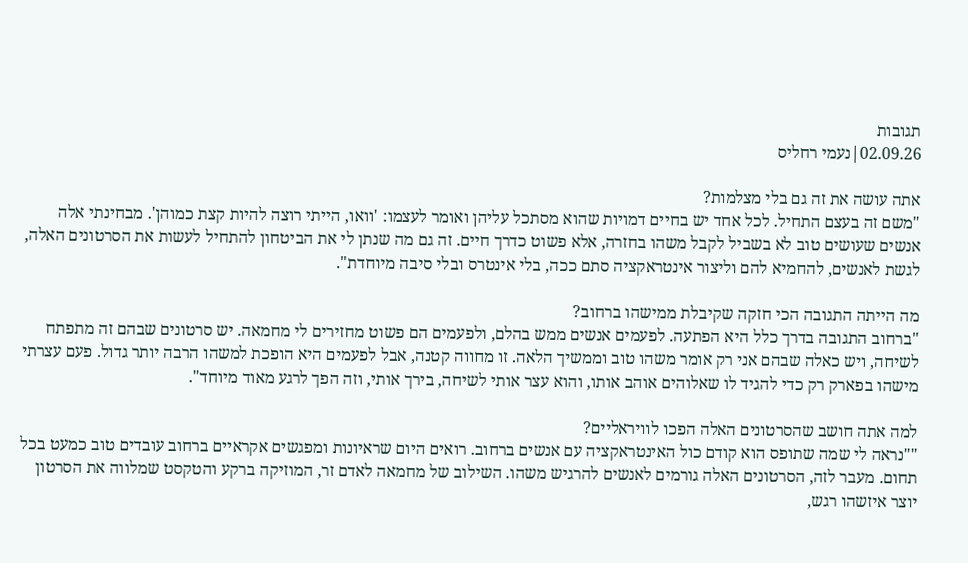תגובות
02.09.26|נעמי רחליס

אתה עושה את זה גם בלי מצלמות?
"משם זה בעצם התחיל. לכל אחד יש בחיים דמויות שהוא מסתכל עליהן ואומר לעצמו: 'וואו, הייתי רוצה להיות קצת כמוהן'. מבחינתי אלה אנשים שעושים טוב לא בשביל לקבל משהו בחזרה, אלא פשוט כדרך חיים. זה גם מה שנתן לי את הביטחון להתחיל לעשות את הסרטונים האלה, לגשת לאנשים, להחמיא להם וליצור אינטראקציה סתם ככה, בלי אינטרס ובלי סיבה מיוחדת".

מה הייתה התגובה הכי חזקה שקיבלת ממישהו ברחוב?
"ברחוב התגובה בדרך כלל היא הפתעה. לפעמים אנשים ממש בהלם, ולפעמים הם פשוט מחזירים לי מחמאה. יש סרטונים שבהם זה מתפתח לשיחה, ויש כאלה שבהם אני רק אומר משהו טוב וממשיך הלאה. זו מחווה קטנה, אבל לפעמים היא הופכת למשהו הרבה יותר גדול. פעם עצרתי מישהו בפארק רק כדי להגיד לו שאלוהים אוהב אותו, והוא עצר אותי לשיחה, בירך אותי, וזה הפך לרגע מאוד מיוחד".

למה אתה חושב שהסרטונים האלה הפכו לוויראליים?
""נראה לי שמה שתופס הוא קודם כול האינטראקציה עם אנשים ברחוב. רואים היום שראיונות ומפגשים אקראיים ברחוב עובדים טוב כמעט בכל תחום. מעבר לזה, הסרטונים האלה גורמים לאנשים להרגיש משהו. השילוב של מחמאה לאדם זר, המוזיקה ברקע והטקסט שמלווה את הסרטון יוצר איזשהו רגש,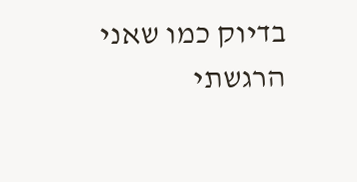בדיוק כמו שאני הרגשתי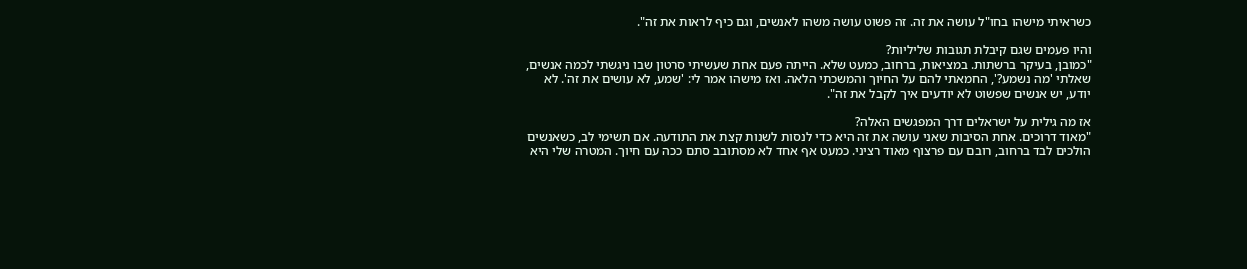כשראיתי מישהו בחו"ל עושה את זה. זה פשוט עושה משהו לאנשים, וגם כיף לראות את זה".

והיו פעמים שגם קיבלת תגובות שליליות?
"כמובן, בעיקר ברשתות. במציאות, ברחוב, כמעט שלא. הייתה פעם אחת שעשיתי סרטון שבו ניגשתי לכמה אנשים, שאלתי 'מה נשמע?', החמאתי להם על החיוך והמשכתי הלאה. ואז מישהו אמר לי: 'שמע, לא עושים את זה'. לא יודע, יש אנשים שפשוט לא יודעים איך לקבל את זה".

אז מה גילית על ישראלים דרך המפגשים האלה?
"מאוד דרוכים. אחת הסיבות שאני עושה את זה היא כדי לנסות לשנות קצת את התודעה. אם תשימי לב, כשאנשים הולכים לבד ברחוב, רובם עם פרצוף מאוד רציני. כמעט אף אחד לא מסתובב סתם ככה עם חיוך. המטרה שלי היא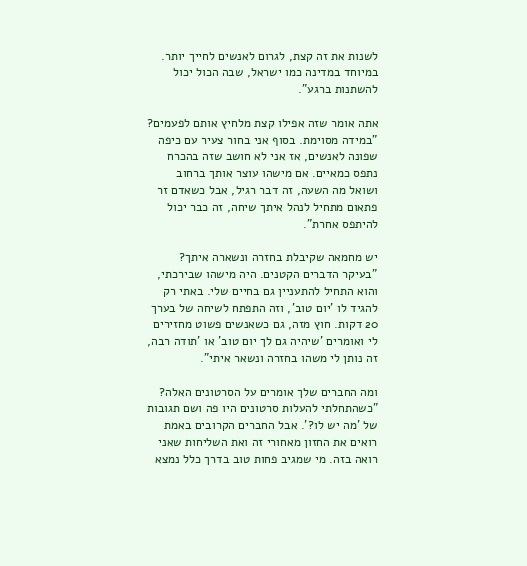לשנות את זה קצת, לגרום לאנשים לחייך יותר. במיוחד במדינה כמו ישראל, שבה הכול יכול להשתנות ברגע".

אתה אומר שזה אפילו קצת מלחיץ אותם לפעמים?
"במידה מסוימת. בסוף אני בחור צעיר עם כיפה שפונה לאנשים, אז אני לא חושב שזה בהכרח נתפס כמאיים. אם מישהו עוצר אותך ברחוב ושואל מה השעה, זה דבר רגיל, אבל כשאדם זר פתאום מתחיל לנהל איתך שיחה, זה כבר יכול להיתפס אחרת".

יש מחמאה שקיבלת בחזרה ונשארה איתך?
"בעיקר הדברים הקטנים. היה מישהו שבירכתי, והוא התחיל להתעניין גם בחיים שלי. באתי רק להגיד לו 'יום טוב', וזה התפתח לשיחה של בערך 20 דקות. חוץ מזה, גם כשאנשים פשוט מחזירים לי ואומרים 'שיהיה גם לך יום טוב' או 'תודה רבה, זה נותן לי משהו בחזרה ונשאר איתי".

ומה החברים שלך אומרים על הסרטונים האלה?
"כשהתחלתי להעלות סרטונים היו פה ושם תגובות של 'מה יש לו?'. אבל החברים הקרובים באמת רואים את החזון מאחורי זה ואת השליחות שאני רואה בזה. מי שמגיב פחות טוב בדרך כלל נמצא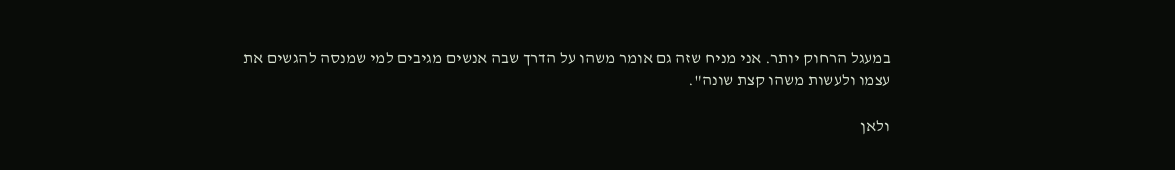במעגל הרחוק יותר. אני מניח שזה גם אומר משהו על הדרך שבה אנשים מגיבים למי שמנסה להגשים את עצמו ולעשות משהו קצת שונה".

ולאן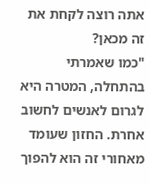אתה רוצה לקחת את זה מכאן?
"כמו שאמרתי בהתחלה, המטרה היא לגרום לאנשים לחשוב אחרת. החזון שעומד מאחורי זה הוא להפוך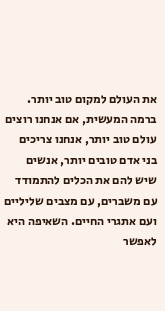את העולם למקום טוב יותר. ברמה המעשית, אם אנחנו רוצים עולם טוב יותר, אנחנו צריכים בני אדם טובים יותר, אנשים שיש להם את הכלים להתמודד עם משברים, עם מצבים שליליים ועם אתגרי החיים. השאיפה היא לאפשר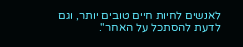לאנשים לחיות חיים טובים יותר, וגם לדעת להסתכל על האחר".